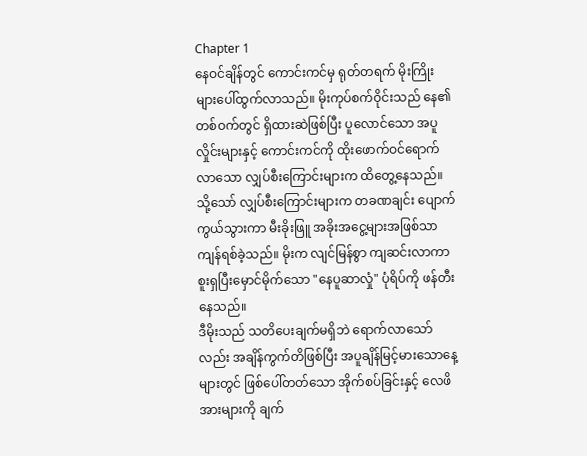Chapter 1
နေဝင်ချိန်တွင် ကောင်းကင်မှ ရုတ်တရက် မိုးကြိုးများပေါ်ထွက်လာသည်။ မိုးကုပ်စက်ဝိုင်းသည် နေ၏တစ်ဝက်တွင် ရှိထားဆဲဖြစ်ပြီး ပူလောင်သော အပူလှိုင်းများနှင့် ကောင်းကင်ကို ထိုးဖောက်ဝင်ရောက်လာသော လျှပ်စီးကြောင်းများက ထိတွေ့နေသည်။ သို့သော် လျှပ်စီးကြောင်းများက တခဏချင်း ပျောက်ကွယ်သွားကာ မီးခိုးဖြူ အခိုးအငွေ့များအဖြစ်သာ ကျန်ရစ်ခဲ့သည်။ မိုးက လျင်မြန်စွာ ကျဆင်းလာကာ စူးရှပြီးမှောင်မိုက်သော "နေပူဆာလှုံ" ပုံရိပ်ကို ဖန်တီးနေသည်။
ဒီမိုးသည် သတိပေးချက်မရှိဘဲ ရောက်လာသော်လည်း အချိန်ကွက်တိဖြစ်ပြီး အပူချိန်မြင့်မားသောနေ့များတွင် ဖြစ်ပေါ်တတ်သော အိုက်စပ်ခြင်းနှင့် လေဖိအားများကို ချက်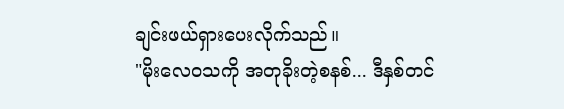ချင်းဖယ်ရှားပေးလိုက်သည်။
"မိုးလေဝသကို အတုခိုးတဲ့စနစ်... ဒီနှစ်တင်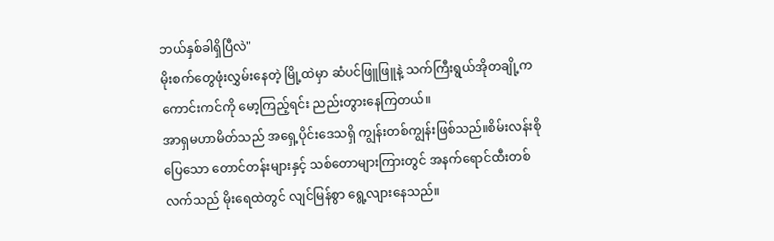ဘယ်နှစ်ခါရှိပြီလဲ"
မိုးစက်တွေဖုံးလွှမ်းနေတဲ့ မြို့ထဲမှာ ဆံပင်ဖြူဖြူနဲ့ သက်ကြီးရွယ်အိုတချို့က ကောင်းကင်ကို မော့ကြည့်ရင်း ညည်းတွားနေကြတယ်။
အာရှမဟာမိတ်သည် အရှေ့ပိုင်းဒေသရှိ ကျွန်းတစ်ကျွန်းဖြစ်သည်။စိမ်းလန်းစိုပြေသော တောင်တန်းများနှင့် သစ်တောများကြားတွင် အနက်ရောင်ထီးတစ်လက်သည် မိုးရေထဲတွင် လျင်မြန်စွာ ရွေ့လျားနေသည်။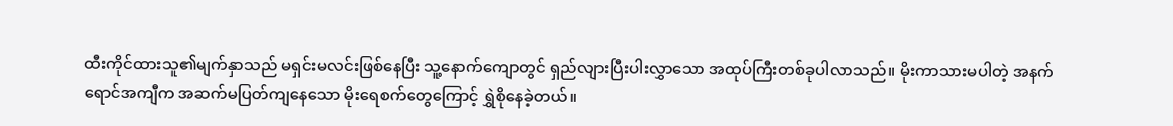ထီးကိုင်ထားသူ၏မျက်နှာသည် မရှင်းမလင်းဖြစ်နေပြီး သူ့နောက်ကျောတွင် ရှည်လျားပြီးပါးလွှာသော အထုပ်ကြီးတစ်ခုပါလာသည်။ မိုးကာသားမပါတဲ့ အနက်ရောင်အကျီက အဆက်မပြတ်ကျနေသော မိုးရေစက်တွေကြောင့် ရွှဲစိုနေခဲ့တယ်။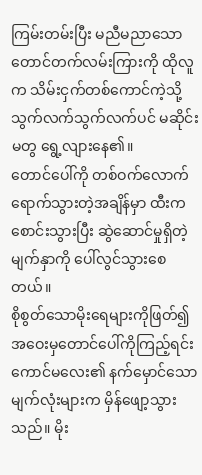ကြမ်းတမ်းပြီး မညီမညာသော တောင်တက်လမ်းကြားကို ထိုလူက သိမ်းငှက်တစ်ကောင်ကဲ့သို့ သွက်လက်သွက်လက်ပင် မဆိုင်းမတွ ရွေ့လျားနေ၏။
တောင်ပေါ်ကို တစ်ဝက်လောက်ရောက်သွားတဲ့အချိန်မှာ ထီးကစောင်းသွားပြီး ဆွဲဆောင်မှုရှိတဲ့မျက်နှာကို ပေါ်လွင်သွားစေတယ်။
စိုစွတ်သောမိုးရေများကိုဖြတ်၍ အဝေးမှတောင်ပေါ်ကိုကြည့်ရင်း ကောင်မလေး၏ နက်မှောင်သော မျက်လုံးများက မှိန်ဖျော့သွားသည်။ မိုး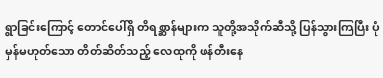ရွာခြင်းကြောင့် တောင်ပေါ်ရှိ တိရစ္ဆာန်များက သူတို့အသိုက်ဆီသို့ ပြန်သွားကြပြီး ပုံမှန်မဟုတ်သော တိတ်ဆိတ်သည့် လေထုကို ဖန်တီးနေ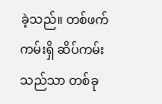ခဲ့သည်။ တစ်ဖက်ကမ်းရှိ ဆိပ်ကမ်းသည်သာ တစ်ခု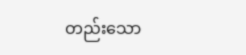တည်းသော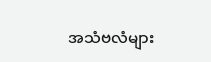အသံဗလံများ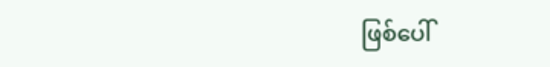ဖြစ်ပေါ်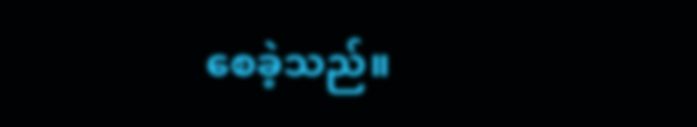စေခဲ့သည်။